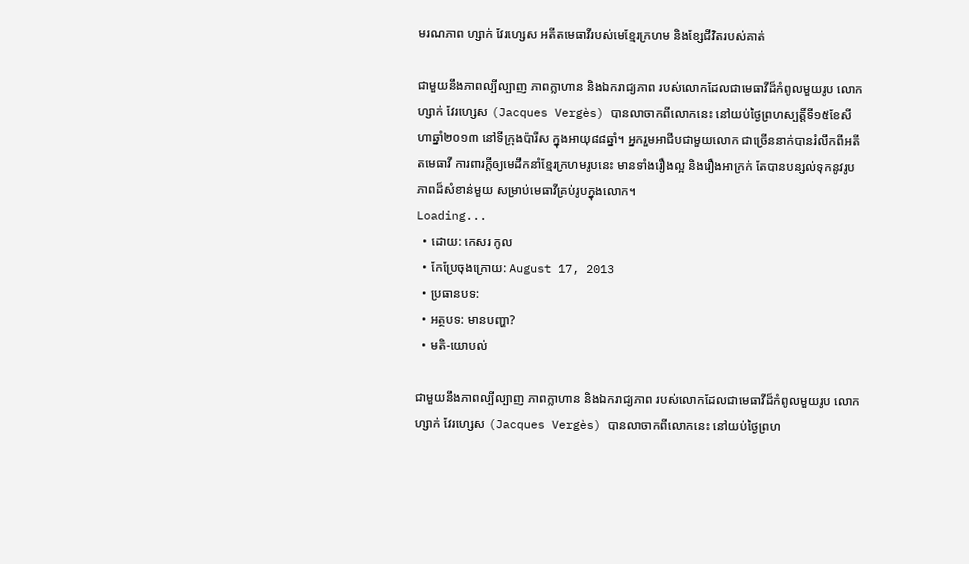មរណភាព ហ្សាក់ វែរហ្សេស អតីតមេធាវីរបស់មេខ្មែរក្រហម និងខ្សែជីវិតរបស់គាត់

ជាមួយនឹងភាពល្បីល្បាញ ភាពក្លាហាន និងឯករាជ្យភាព របស់លោកដែលជាមេធាវីដ៏កំពូលមួយរូប លោកហ្សាក់ វែរហ្សេស (Jacques Vergès) បានលាចាកពីលោកនេះ នៅយប់ថ្ងៃព្រហស្បត្តិ៍ទី១៥ខែសីហាឆ្នាំ២០១៣ នៅទីក្រុងប៉ារីស ក្នុងអាយុ៨៨ឆ្នាំ។ អ្នករួមអាជីបជាមួយលោក ជាច្រើននាក់បានរំលឹកពីអតីតមេធាវី ការពារក្ដីឲ្យមេដឹកនាំខ្មែរក្រហមរូបនេះ មានទាំងរឿងល្អ និងរឿងអាក្រក់ តែបានបន្សល់ទុកនូវរូបភាពដ៏សំខាន់មួយ សម្រាប់មេធាវីគ្រប់រូបក្នុងលោក។
Loading...
  • ដោយ: កេសរ កូល
  • កែប្រែចុងក្រោយ: August 17, 2013
  • ប្រធានបទ:
  • អត្ថបទ: មានបញ្ហា?
  • មតិ-យោបល់

ជាមួយនឹងភាពល្បីល្បាញ ភាពក្លាហាន និងឯករាជ្យភាព របស់លោកដែលជាមេធាវីដ៏កំពូលមួយរូប លោកហ្សាក់ វែរហ្សេស (Jacques Vergès) បានលាចាកពីលោកនេះ នៅយប់ថ្ងៃព្រហ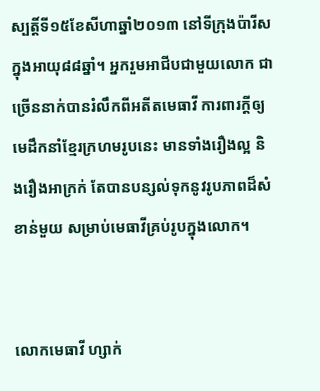ស្បត្តិ៍ទី១៥ខែសីហាឆ្នាំ២០១៣ នៅទីក្រុងប៉ារីស ក្នុងអាយុ៨៨ឆ្នាំ។ អ្នករួមអាជីបជាមួយលោក ជាច្រើននាក់បានរំលឹកពីអតីតមេធាវី ការពារក្ដីឲ្យមេដឹកនាំខ្មែរក្រហមរូបនេះ មានទាំងរឿងល្អ និងរឿងអាក្រក់ តែបានបន្សល់ទុកនូវរូបភាពដ៏សំខាន់មួយ សម្រាប់មេធាវីគ្រប់រូបក្នុងលោក។


លោកមេធាវី ហ្សាក់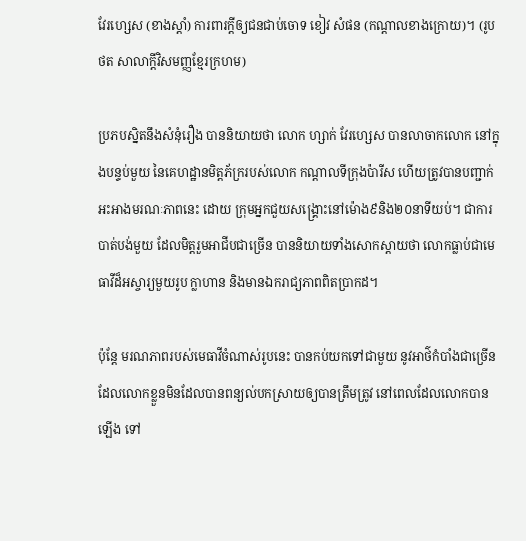វែរហ្សេស (ខាងស្ដាំ) ការពារក្ដីឲ្យជនជាប់ចោទ ខៀវ សំផន (កណ្ដាលខាងក្រោយ)។ (រូបថត សាលាក្ដីវិសមញ្ញខ្មែរក្រហម)

ប្រភបស្និតនឹងសំនុំរឿង បាននិយាយថា លោក ហ្សាក់ វែរហ្សេស បានលាចាកលោក នៅក្នុងបន្ទប់មួយ នៃគេហដ្ឋានមិត្តភ័ក្ររបស់លោក កណ្ដាលទីក្រុងប៉ារីស ហើយត្រូវបានបញ្ជាក់អះអាងមរណៈភាពនេះ ដោយ ក្រុមអ្នកជួយសង្គ្រោះនៅម៉ោង៩និង២០នាទីយប់។ ជាការបាត់បង់មួយ ដែលមិត្តរួមអាជីបជាច្រើន បាននិយាយទាំងសោកស្ដាយថា លោកធ្លាប់ជាមេធាវីដ៏អស្ចារ្យមួយរូប ក្លាហាន និងមានឯករាជ្យភាពពិតប្រាកដ។

ប៉ុន្តែ មរណភាពរបស់មេធាវីចំណាស់រូបនេះ បានកប់យកទៅជាមួយ នូវអាថ៌កំបាំងជាច្រើន ដែលលោកខ្លួនមិនដែលបានពន្យល់បកស្រាយឲ្យបានត្រឹមត្រូវ នៅពេលដែលលោកបានឡើង ទៅ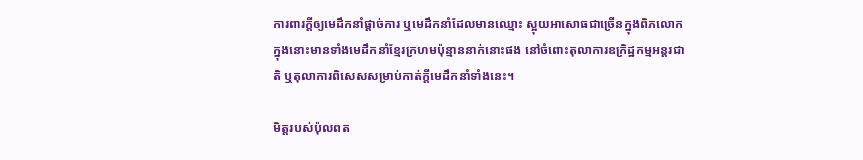ការពារក្ដីឲ្យមេដឹកនាំផ្ដាច់ការ ឬមេដឹកនាំដែលមានឈ្មោះ ស្អុយអាសោធជាច្រើនក្នុងពិភលោក ក្នុងនោះមានទាំងមេដឹកនាំខ្មែរក្រហមប៉ុន្មាននាក់នោះផង នៅចំពោះតុលាការឧក្រិដ្ឋកម្មអន្តរជាតិ ឬតុលាការពិសេសសម្រាប់កាត់ក្ដីមេដឹកនាំទាំងនេះ។

មិត្តរបស់ប៉ុលពត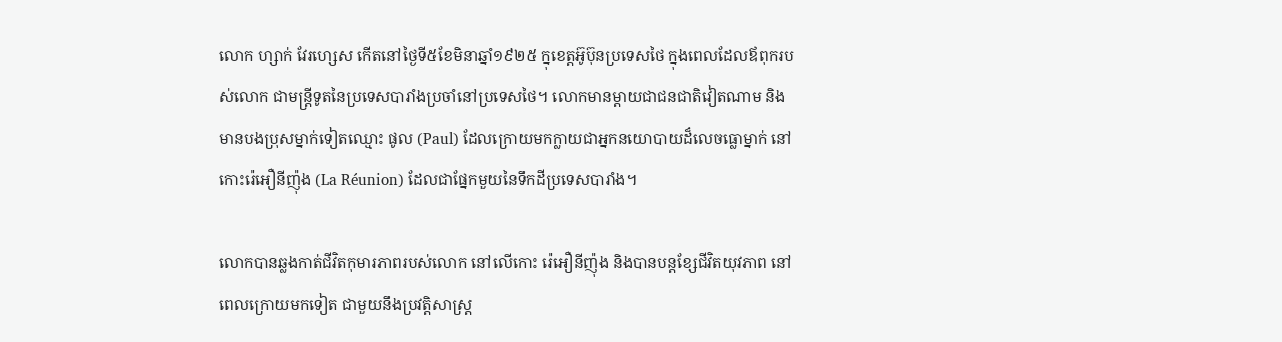លោក ហ្សាក់ វែរហ្សេស កើតនៅថ្ងៃទី៥ខែមិនាឆ្នាំ១៩២៥ ក្នុខេត្តអ៊ូប៊ុនប្រទេសថៃ ក្នុងពេលដែលឪពុករបស់លោក ជាមន្ត្រីទូតនៃប្រទេសបារាំងប្រចាំនៅប្រទេសថៃ។ លោកមានម្ដាយជាជនជាតិវៀតណាម និងមានបងប្រុសម្នាក់ទៀតឈ្មោះ ផូល (Paul) ដែលក្រោយមកក្លាយជាអ្នកនយោបាយដ៏លេចធ្លោម្នាក់ នៅកោះរ៉េអឿនីញ៉ុង (La Réunion) ដែលជាផ្នែកមួយនៃទឹកដីប្រទេសបារាំង។

លោកបានឆ្លងកាត់ជីវិតកុមារភាពរបស់លោក នៅលើកោះ រ៉េអឿនីញ៉ុង និងបានបន្ដខ្សែជីវិតយុវភាព នៅពេលក្រោយមកទៀត ជាមួយនឹងប្រវត្តិសាស្ត្រ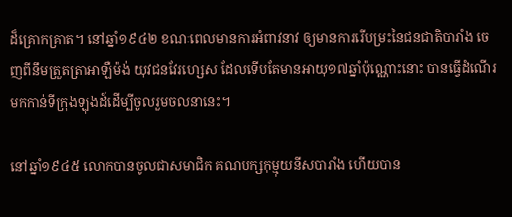ដ៏គ្រោកគ្រាត។ នៅឆ្នាំ១៩៤២ ខណៈពេលមានការអំពាវនាវ ឲ្យមានការរើបម្រះនៃជនជាតិបារាំង ចេញពីនឹមត្រួតត្រាអាឡឺម៉ង់ យុវជនវែរហ្សេស ដែលទើបតែមានអាយុ១៧ឆ្នាំប៉ុណ្ណោះនោះ បានធ្វើដំណើរមកកាន់ទីក្រុងឡុងដ៍ដើម្បីចូលរួមចលនានេះ។

នៅឆ្នាំ១៩៤៥ លោកបានចូលជាសមាជិក គណបក្សកុម្មុយនីសបារាំង ហើយបាន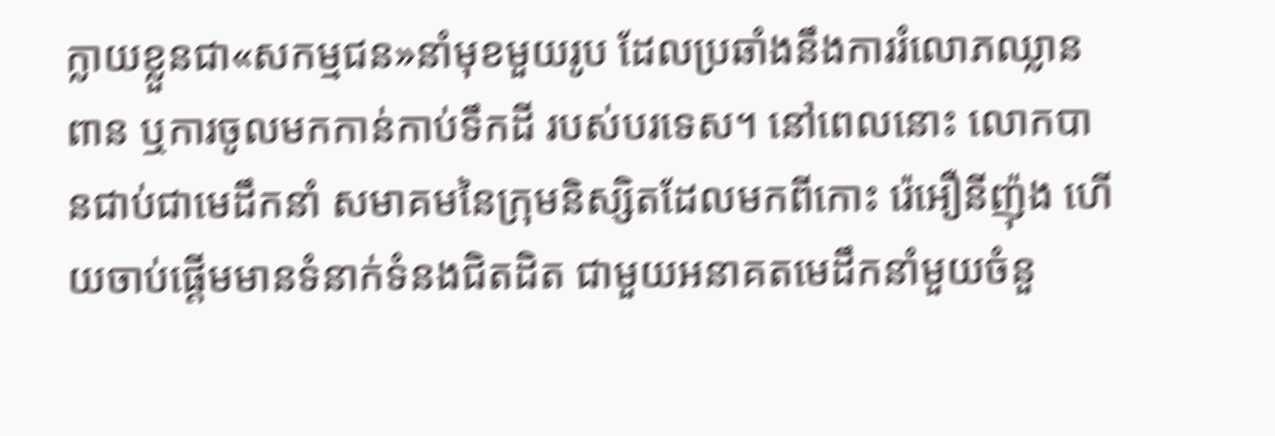ក្លាយខ្លួនជា«សកម្មជន»នាំមុខមួយរូប ដែលប្រឆាំងនឹងការរំលោភឈ្លានពាន ឬការចូលមកកាន់កាប់ទឹកដី របស់បរទេស។ នៅពេលនោះ លោកបានជាប់ជាមេដឹកនាំ សមាគមនៃក្រុមនិស្សិតដែលមកពីកោះ រ៉េអឿនីញ៉ុង ហើយចាប់ផ្ដើមមានទំនាក់ទំនងជិតដិត ជាមួយអនាគតមេដឹកនាំមួយចំនួ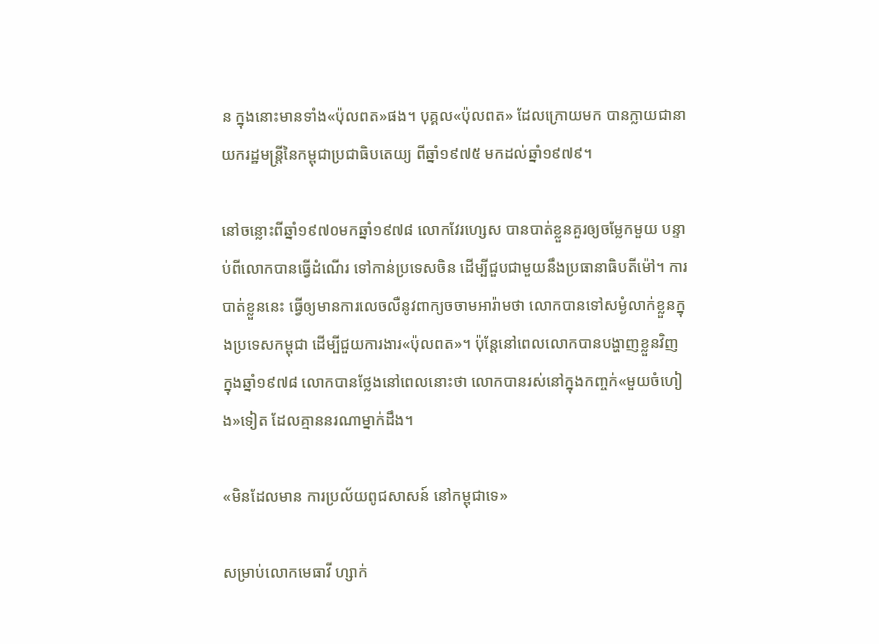ន ក្នុងនោះមានទាំង«ប៉ុលពត»ផង។ បុគ្គល«ប៉ុលពត» ដែលក្រោយមក បានក្លាយជានាយករដ្ឋមន្ត្រីនៃកម្ពុជាប្រជាធិបតេយ្យ ពីឆ្នាំ១៩៧៥ មកដល់ឆ្នាំ១៩៧៩។

នៅចន្លោះពីឆ្នាំ១៩៧០មកឆ្នាំ១៩៧៨ លោកវែរហ្សេស បានបាត់ខ្លួនគួរឲ្យចម្លែកមួយ បន្ទាប់ពីលោកបានធ្វើដំណើរ ទៅកាន់ប្រទេសចិន ដើម្បីជួបជាមួយនឹងប្រធានាធិបតីម៉ៅ។ ការបាត់ខ្លួននេះ ធ្វើឲ្យមានការលេចលឺនូវពាក្យចចាមអារ៉ាមថា លោកបានទៅសម្ងំលាក់ខ្លួនក្នុងប្រទេសកម្ពុជា ដើម្បីជួយការងារ«ប៉ុលពត»។ ប៉ុន្តែនៅពេលលោកបានបង្ហាញខ្លួនវិញ ក្នុងឆ្នាំ១៩៧៨ លោកបានថ្លែងនៅពេលនោះថា លោកបានរស់នៅក្នុងកញ្ចក់«មួយចំហៀង»ទៀត ដែលគ្មាននរណាម្នាក់ដឹង។

«មិនដែលមាន ការប្រល័យពូជសាសន៍ នៅកម្ពុជាទេ»

សម្រាប់លោកមេធាវី ហ្សាក់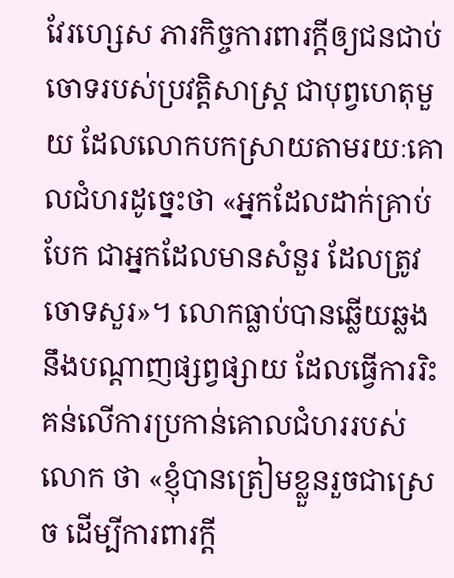វែរហ្សេស ភារកិច្ចការពារក្ដីឲ្យជនជាប់ចោទរបស់ប្រវត្តិសាស្ត្រ ជាបុព្វហេតុមួយ ដែលលោកបកស្រាយតាមរយៈគោលជំហរដូច្នេះថា «អ្នកដែលដាក់គ្រាប់បែក ជាអ្នកដែលមានសំនួរ ដែលត្រូវចោទសួរ»។ លោកធ្លាប់បានឆ្លើយឆ្លងនឹងបណ្ដាញផ្សព្វផ្សាយ ដែលធ្វើការរិះគន់លើការប្រកាន់គោលជំហររបស់លោក ថា «ខ្ញុំបានត្រៀមខ្លួនរួចជាស្រេច ដើម្បីការពារក្ដី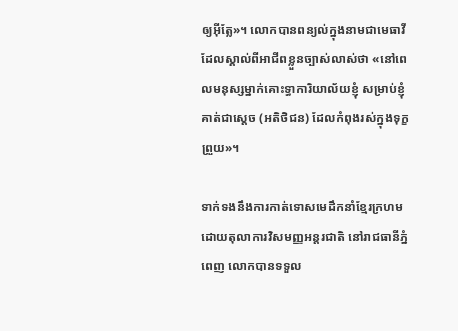ឲ្យអ៊ីត្លែ»។ លោកបានពន្យល់ក្នុងនាមជាមេធាវី ដែលស្គាល់ពីអាជីពខ្លួនច្បាស់លាស់ថា «នៅពេលមនុស្សម្នាក់គោះទ្ធាការិយាល័យខ្ញុំ សម្រាប់ខ្ញុំគាត់ជាស្ដេច (អតិថិជន) ដែលកំពុងរស់ក្នុងទុក្ខព្រួយ»។

ទាក់ទងនឹងការកាត់ទោសមេដឹកនាំខ្មែរក្រហម ដោយតុលាការវិសមញ្ញអន្តរជាតិ នៅរាជធានីភ្នំពេញ លោកបានទទួល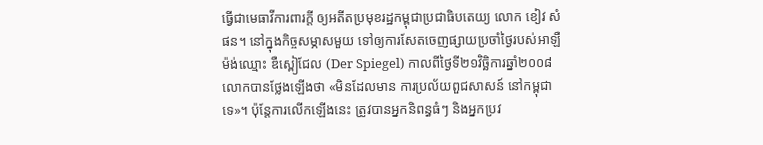ធ្វើជាមេធាវីការពារក្ដី ឲ្យអតីតប្រមុខរដ្ឋកម្ពុជាប្រជាធិបតេយ្យ លោក ខៀវ សំផន។ នៅក្នុងកិច្ចសម្ភាសមួយ ទៅឲ្យការសែតចេញផ្សាយប្រចាំថ្ងៃរបស់អាឡឺម៉ង់ឈ្មោះ ឌឺស្ពៀជែល (Der Spiegel) កាលពីថ្ងៃទី២១វិច្ឆិការឆ្នាំ២០០៨ លោកបានថ្លែងឡើងថា «មិនដែលមាន ការប្រល័យពួជសាសន៍ នៅកម្ពុជាទេ»។ ប៉ុន្តែការលើកឡើងនេះ ត្រូវបានអ្នកនិពន្ធធំៗ និងអ្នកប្រវ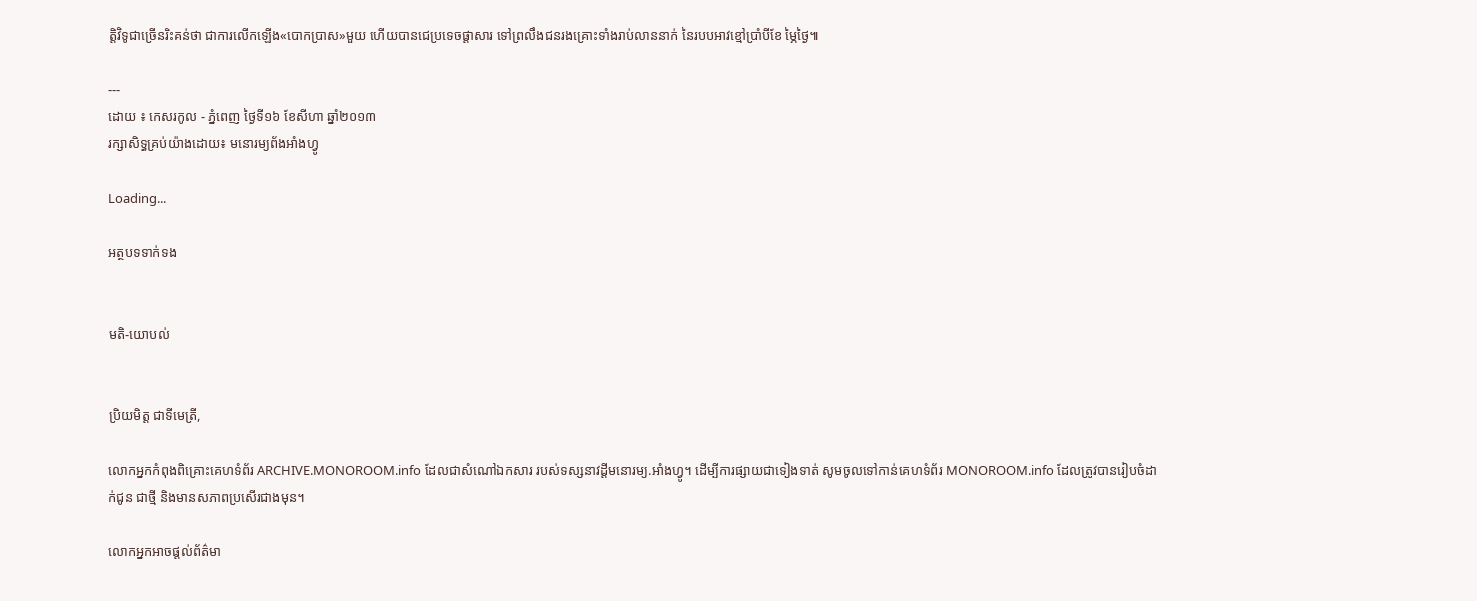ត្តិវិទូជាច្រើនរិះគន់ថា ជាការលើកឡើង«បោកប្រាស»មួយ ហើយបានជេប្រទេចផ្ដាសារ ទៅព្រលឹងជនរងគ្រោះទាំងរាប់លាននាក់ នៃរបបអាវខ្មៅប្រាំបីខែ ម្ភៃថ្ងៃ៕

---
ដោយ ៖ កេសរកូល - ភ្នំពេញ ថ្ងៃទី១៦ ខែសីហា ឆ្នាំ២០១៣
រក្សាសិទ្ធគ្រប់យ៉ាងដោយ៖ មនោរម្យព័ងអាំងហ្វូ

Loading...

អត្ថបទទាក់ទង


មតិ-យោបល់


ប្រិយមិត្ត ជាទីមេត្រី,

លោកអ្នកកំពុងពិគ្រោះគេហទំព័រ ARCHIVE.MONOROOM.info ដែលជាសំណៅឯកសារ របស់ទស្សនាវដ្ដីមនោរម្យ.អាំងហ្វូ។ ដើម្បីការផ្សាយជាទៀងទាត់ សូមចូលទៅកាន់គេហទំព័រ MONOROOM.info ដែលត្រូវបានរៀបចំដាក់ជូន ជាថ្មី និងមានសភាពប្រសើរជាងមុន។

លោកអ្នកអាចផ្ដល់ព័ត៌មា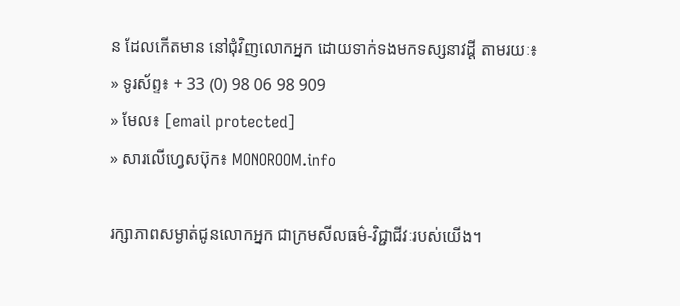ន ដែលកើតមាន នៅជុំវិញលោកអ្នក ដោយទាក់ទងមកទស្សនាវដ្ដី តាមរយៈ៖
» ទូរស័ព្ទ៖ + 33 (0) 98 06 98 909
» មែល៖ [email protected]
» សារលើហ្វេសប៊ុក៖ MONOROOM.info

រក្សាភាពសម្ងាត់ជូនលោកអ្នក ជាក្រមសីលធម៌-វិជ្ជាជីវៈរបស់យើង។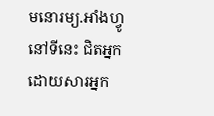មនោរម្យ.អាំងហ្វូ នៅទីនេះ ជិតអ្នក ដោយសារអ្នក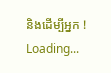និងដើម្បីអ្នក !
Loading...